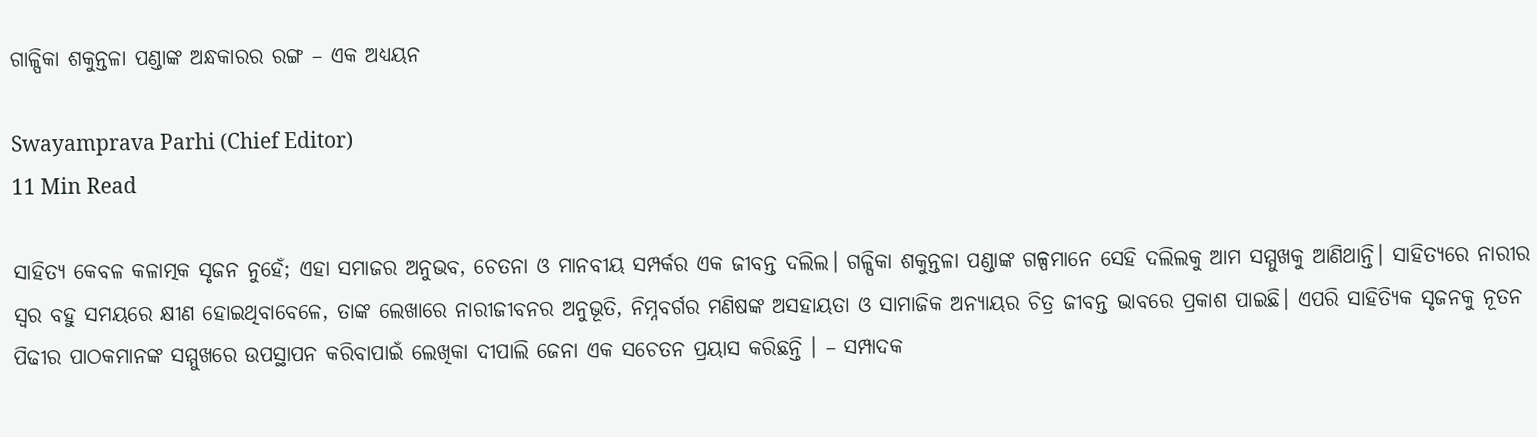ଗାଳ୍ପିକା ଶକୁନ୍ତଳା ପଣ୍ଡାଙ୍କ ଅନ୍ଧକାରର ରଙ୍ଗ – ଏକ ଅଧ୍ୟୟନ

Swayamprava Parhi (Chief Editor)
11 Min Read

ସାହିତ୍ୟ କେବଳ କଳାତ୍ମକ ସୃଜନ ନୁହେଁ; ଏହା ସମାଜର ଅନୁଭବ, ଚେତନା ଓ ମାନବୀୟ ସମ୍ପର୍କର ଏକ ଜୀବନ୍ତ ଦଲିଲ। ଗଳ୍ପିକା ଶକୁନ୍ତଳା ପଣ୍ଡାଙ୍କ ଗଳ୍ପମାନେ ସେହି ଦଲିଲକୁ ଆମ ସମ୍ମୁଖକୁ ଆଣିଥାନ୍ତି। ସାହିତ୍ୟରେ ନାରୀର ସ୍ଵର ବହୁ ସମୟରେ କ୍ଷୀଣ ହୋଇଥିବାବେଳେ, ତାଙ୍କ ଲେଖାରେ ନାରୀଜୀବନର ଅନୁଭୂତି, ନିମ୍ନବର୍ଗର ମଣିଷଙ୍କ ଅସହାୟତା ଓ ସାମାଜିକ ଅନ୍ୟାୟର ଚିତ୍ର ଜୀବନ୍ତ ଭାବରେ ପ୍ରକାଶ ପାଇଛି। ଏପରି ସାହିତ୍ୟିକ ସୃଜନକୁ ନୂତନ ପିଢୀର ପାଠକମାନଙ୍କ ସମ୍ମୁଖରେ ଉପସ୍ଥାପନ କରିବାପାଇଁ ଲେଖିକା ଦୀପାଲି ଜେନା ଏକ ସଚେତନ ପ୍ରୟାସ କରିଛନ୍ତି । – ସମ୍ପାଦକ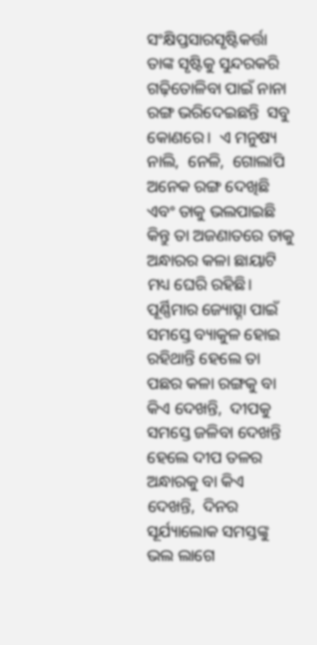ସଂକ୍ଷିପ୍ତସାରସୃଷ୍ଟିକର୍ତ୍ତା ତାଙ୍କ ସୃଷ୍ଟିକୁ ସୁନ୍ଦରକରି ଗଢ଼ିତୋଳିବା ପାଇଁ ନାନା ରଙ୍ଗ ଭରିଦେଇଛନ୍ତି  ସବୁ କୋଣରେ।  ଏ ମନୁଷ୍ୟ ନାଲି,  ନେଳି,  ଗୋଲାପି ଅନେକ ରଙ୍ଗ ଦେଖିଛି ଏବଂ ତାକୁ ଭଲପାଇଛି କିନ୍ତୁ ତା ଅଜଣାତରେ ତାକୁ ଅନ୍ଧାରର କଳା ଛାୟାଟି ମଧ୍ୟ ଘେରି ରହିଛି।  ପୂର୍ଣ୍ଣିମାର ଜ୍ୟୋତ୍ସ୍ନା ପାଇଁ ସମସ୍ତେ‌ ବ୍ୟାକୁଳ ହୋଇ ରହିଥାନ୍ତି ହେଲେ ତା ପଛର କଳା ରଙ୍ଗକୁ ବା କିଏ ଦେଖନ୍ତି,  ଦୀପକୁ ସମସ୍ତେ ଜଳିବା ଦେଖନ୍ତି ହେଲେ ଦୀପ ତଳର ଅନ୍ଧାରକୁ ବା କିଏ ଦେଖନ୍ତି,  ଦିନର ସୂର୍ଯ୍ୟାଲୋକ ସମସ୍ତଙ୍କୁ ଭଲ ଲାଗେ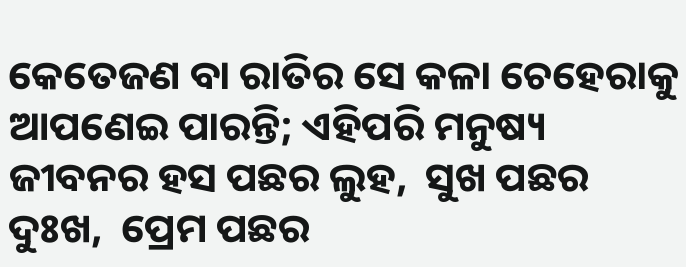କେତେଜଣ ବା ରାତିର ସେ କଳା ଚେହେରାକୁ ଆପଣେଇ ପାରନ୍ତି; ଏହିପରି ମନୁଷ୍ୟ ଜୀବନର ହସ ପଛର ଲୁହ,  ସୁଖ ପଛର ଦୁଃଖ,  ପ୍ରେମ ପଛର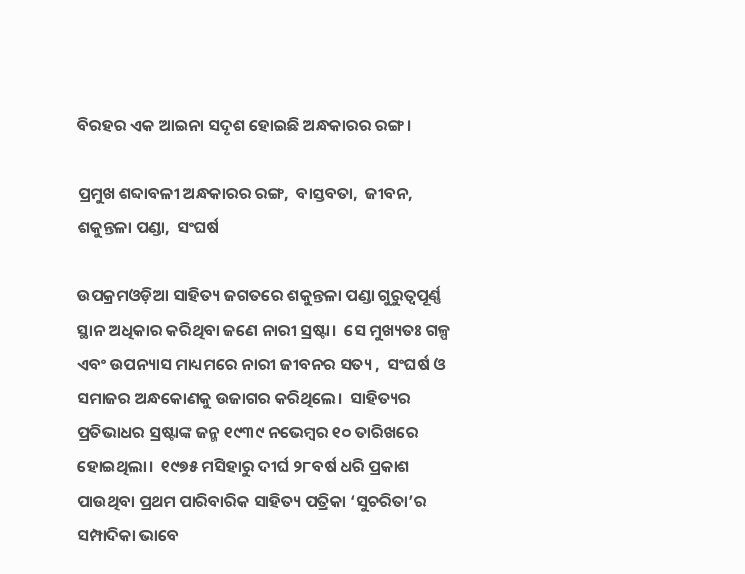ବିରହର ଏକ ଆଇନା ସଦୃଶ ହୋଇଛି ଅନ୍ଧକାରର ରଙ୍ଗ।

ପ୍ରମୁଖ ଶବ୍ଦାବଳୀ ଅନ୍ଧକାରର ରଙ୍ଗ,  ବାସ୍ତବତା,  ଜୀବନ,  ଶକୁନ୍ତଳା ପଣ୍ଡା,  ସଂଘର୍ଷ

ଉପକ୍ରମଓଡ଼ିଆ ସାହିତ୍ୟ ଜଗତରେ ଶକୁନ୍ତଳା ପଣ୍ଡା ଗୁରୁତ୍ୱପୂର୍ଣ୍ଣ ସ୍ଥାନ ଅଧିକାର କରିଥିବା ଜଣେ ନାରୀ ସ୍ରଷ୍ଟା।  ସେ ମୁଖ୍ୟତଃ ଗଳ୍ପ ଏବଂ ଉପନ୍ୟାସ ମାଧ୍ୟମରେ ନାରୀ ଜୀବନର ସତ୍ୟ ,  ସଂଘର୍ଷ ଓ ସମାଜର ଅନ୍ଧକୋଣକୁ ଉଜାଗର କରିଥିଲେ।  ସାହିତ୍ୟର ପ୍ରତିଭାଧର ସ୍ରଷ୍ଟାଙ୍କ ଜନ୍ମ ୧୯୩୯ ନଭେମ୍ବର ୧୦ ତାରିଖରେ ହୋଇଥିଲା।  ୧୯୭୫ ମସିହାରୁ ଦୀର୍ଘ ୨୮ବର୍ଷ ଧରି ପ୍ରକାଶ ପାଉଥିବା ପ୍ରଥମ ପାରିବାରିକ ସାହିତ୍ୟ ପତ୍ରିକା ‘ସୁଚରିତା’ର ସମ୍ପାଦିକା ଭାବେ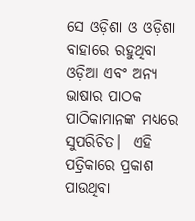ସେ ଓଡ଼ିଶା ଓ ଓଡ଼ିଶା ବାହାରେ ରହୁଥିବା ଓଡ଼ିଆ ଏବଂ ଅନ୍ୟ ଭାଷାର ପାଠକ ପାଠିକାମାନଙ୍କ ମଧ୍ୟରେ ସୁପରିଚିତ।  ଏହି ପତ୍ରିକାରେ ପ୍ରକାଶ ପାଉଥିବା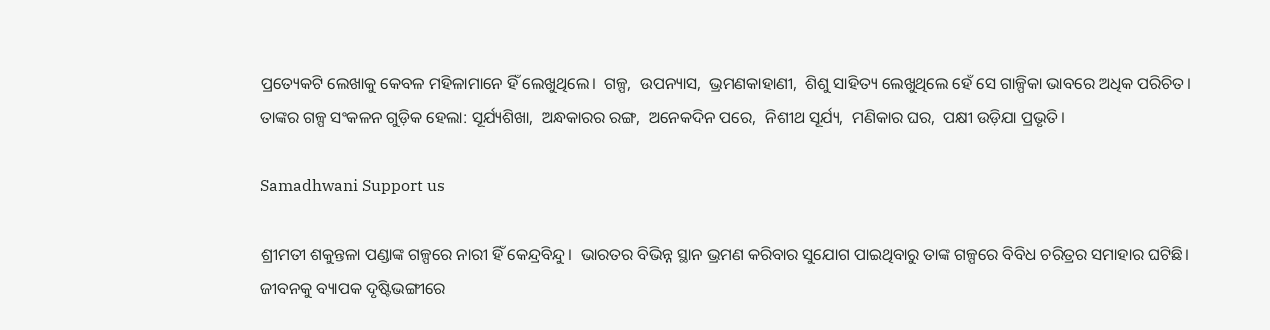ପ୍ରତ୍ୟେକଟି ଲେଖାକୁ କେବଳ ମହିଳାମାନେ ହିଁ ଲେଖୁଥିଲେ।  ଗଳ୍ପ,  ଉପନ୍ୟାସ,  ଭ୍ରମଣକାହାଣୀ,  ଶିଶୁ ସାହିତ୍ୟ ଲେଖୁଥିଲେ ହେଁ ସେ ଗାଳ୍ପିକା ଭାବରେ ଅଧିକ ପରିଚିତ।  ତାଙ୍କର ଗଳ୍ପ ସଂକଳନ ଗୁଡ଼ିକ ହେଲା: ସୂର୍ଯ୍ୟଶିଖା,  ଅନ୍ଧକାରର ରଙ୍ଗ,  ଅନେକଦିନ ପରେ,  ନିଶୀଥ ସୂର୍ଯ୍ୟ,  ମଣିକାର ଘର,  ପକ୍ଷୀ ଉଡ଼ିଯା ପ୍ରଭୃତି।

Samadhwani Support us

ଶ୍ରୀମତୀ ଶକୁନ୍ତଳା ପଣ୍ଡାଙ୍କ ଗଳ୍ପରେ ନାରୀ ହିଁ କେନ୍ଦ୍ରବିନ୍ଦୁ।  ଭାରତର ବିଭିନ୍ନ ସ୍ଥାନ ଭ୍ରମଣ କରିବାର ସୁଯୋଗ ପାଇଥିବାରୁ ତାଙ୍କ ଗଳ୍ପରେ ବିବିଧ ଚରିତ୍ରର ସମାହାର ଘଟିଛି।  ଜୀବନକୁ ବ୍ୟାପକ ଦୃଷ୍ଟିଭଙ୍ଗୀରେ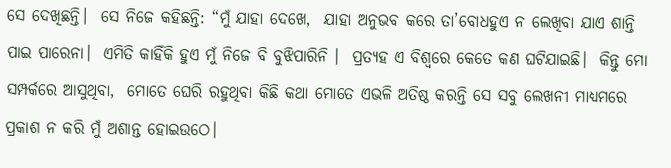ସେ ଦେଖିଛନ୍ତି।  ସେ ନିଜେ କହିଛନ୍ତି: “ମୁଁ ଯାହା ଦେଖେ,  ଯାହା ଅନୁଭବ କରେ ତା’ବୋଧହୁଏ ନ ଲେଖିବା ଯାଏ ଶାନ୍ତି ପାଇ ପାରେନା।  ଏମିତି କାହିଁକି ହୁଏ ମୁଁ ନିଜେ ବି ବୁଝିପାରିନି ।  ପ୍ରତ୍ୟହ ଏ ବିଶ୍ଵରେ କେତେ କଣ ଘଟିଯାଇଛି।  କିନ୍ତୁ ମୋ ସମ୍ପର୍କରେ ଆସୁଥିବା,  ମୋତେ ଘେରି ରହୁଥିବା କିଛି କଥା ମୋତେ ଏଭଳି ଅତିଷ୍ଠ କରନ୍ତି ସେ ସବୁ ଲେଖନୀ ମାଧ୍ୟମରେ ପ୍ରକାଶ ନ କରି ମୁଁ ଅଶାନ୍ତ ହୋଇଉଠେ।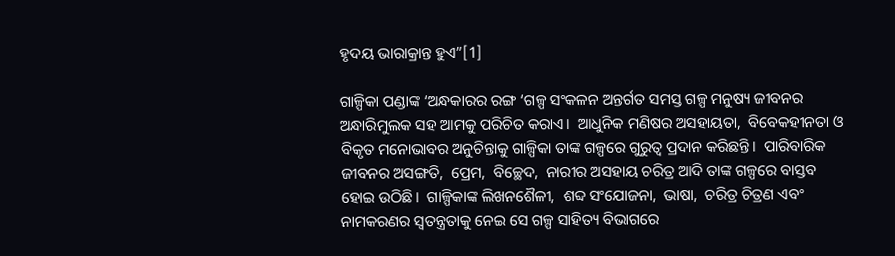ହୃଦୟ ଭାରାକ୍ରାନ୍ତ ହୁଏ”[1]

ଗାଳ୍ପିକା ପଣ୍ଡାଙ୍କ ‘ଅନ୍ଧକାରର ରଙ୍ଗ ‘ଗଳ୍ପ ସଂକଳନ ଅନ୍ତର୍ଗତ ସମସ୍ତ ଗଳ୍ପ ମନୁଷ୍ୟ ଜୀବନର ଅନ୍ଧାରିମୁଲକ ସହ ଆମକୁ ପରିଚିତ କରାଏ।  ଆଧୁନିକ ମଣିଷର ଅସହାୟତା,  ବିବେକହୀନତା ଓ ବିକୃତ ମନୋଭାବର ଅନୁଚିନ୍ତାକୁ ଗାଳ୍ପିକା ତାଙ୍କ ଗଳ୍ପରେ ଗୁରୁତ୍ଵ ପ୍ରଦାନ କରିଛନ୍ତି।  ପାରିବାରିକ ଜୀବନର ଅସଙ୍ଗତି,  ପ୍ରେମ,  ବିଚ୍ଛେଦ,  ନାରୀର ଅସହାୟ ଚରିତ୍ର ଆଦି ତାଙ୍କ ଗଳ୍ପରେ ବାସ୍ତବ ହୋଇ ଉଠିଛି।  ଗାଳ୍ପିକାଙ୍କ ଲିଖନଶୈଳୀ,  ଶବ୍ଦ ସଂଯୋଜନା,  ଭାଷା,  ଚରିତ୍ର ଚିତ୍ରଣ ଏବଂ ନାମକରଣର ସ୍ଵତନ୍ତ୍ରତାକୁ ନେଇ ସେ ଗଳ୍ପ ସାହିତ୍ୟ ବିଭାଗରେ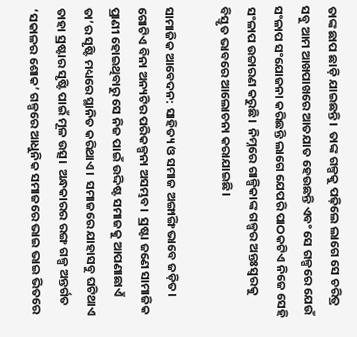ତାଙ୍କ ଛାପ ଛାଡ଼ି ଯାଇଛନ୍ତି।  ତାଙ୍କ ଗଳ୍ପକୁ ପଢ଼ିଲେ ଲାଗେ ସେ ଚରିତ୍ର ସବୁ ଆମ ଆଖପାଖରେ ଆତଯାତ ହେଉଛନ୍ତି ଏବଂ ସେ ଗଳ୍ପରେ ଯେଉଁ ସଂଳାପ ସଂଯୋଜନା କରିଛନ୍ତି ଲାଗେ ଯେପରି ପାଠକଟିଏ ନିଜେ ସେହି ସଂଳାପ ଉଚ୍ଚାରଣ କରୁଛି।  ନିମ୍ନରେ ଗାଳ୍ପିକାଙ୍କ ଗଳ୍ପର ଅନ୍ତଃସ୍ଵରକୁ ବିସ୍ତୃତ ଭାବରେ ଆଲୋଚନା କରାଯାଇଛି।

ସାମାଜିକ ଆବେଦନ: ସାହିତ୍ୟ ଓ ସମାଜ ଅଙ୍ଗାଙ୍ଗି ଭାବେ ଜଡ଼ିତ।  ଗୋଟିଏ ବିନା ଅନ୍ୟଟିର ପରିକଳ୍ପନା ଅସମ୍ଭବ।  ସ୍ରଷ୍ଟା ଜଣେ ସାମାଜିକ ପ୍ରାଣୀ ହୋଇଥିବାରୁ ସେ ନିଜ ପାଇଁ ଉଦ୍ଦିଷ୍ଟ ସମାଜକୁ ଆପଣାଛାଏଁ ତା’ର ସୃଷ୍ଟି ମଧ୍ୟରେ ସ୍ଥାନିତ କରିଥାଏ।  ସମାଜରେ ଯାହାସବୁ ଘଟିଥାଏ ତାହା ସ୍ରଷ୍ଟାର ସୃଷ୍ଟି ପାଇଁ ମୂଳ ଉତ୍ସ।  ଅନ୍ଧକାରର ରଙ୍ଗ ଗଳ୍ପ ଅନ୍ତର୍ଗତ ‘ସକାଳର ଶୋକ’ ଗଳ୍ପରେ ଆଧୁନିକ ସମାଜରେ ଭାଇ ଭାଇ ଭିତରେ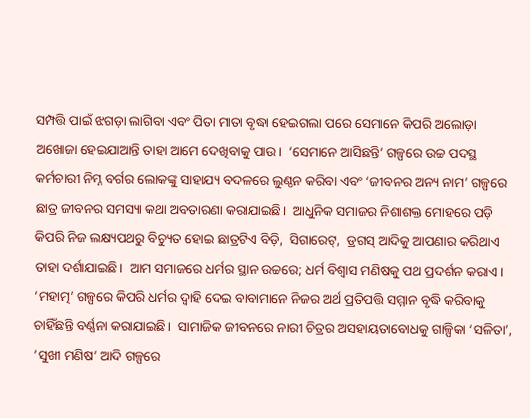ସମ୍ପତ୍ତି ପାଇଁ ଝଗଡ଼ା ଲାଗିବା ଏବଂ ପିତା ମାତା ବୃଦ୍ଧା ହେଇଗଲା ପରେ ସେମାନେ କିପରି ଅଲୋଡ଼ା ଅଖୋଜା ହେଇଯାଆନ୍ତି ତାହା ଆମେ ଦେଖିବାକୁ ପାଉ।  ‘ସେମାନେ ଆସିଛନ୍ତି’ ଗଳ୍ପରେ ଉଚ୍ଚ ପଦସ୍ଥ କର୍ମଚାରୀ ନିମ୍ନ ବର୍ଗର ଲୋକଙ୍କୁ ସାହାଯ୍ୟ ବଦଳରେ ଲୁଣ୍ଠନ କରିବା ଏବଂ ‘ଜୀବନର ଅନ୍ୟ ନାମ’ ଗଳ୍ପରେ ଛାତ୍ର ଜୀବନର ସମସ୍ୟା କଥା ଅବତାରଣା କରାଯାଇଛି।  ଆଧୁନିକ ସମାଜର ନିଶାଶକ୍ତ ମୋହରେ ପଡ଼ି କିପରି ନିଜ ଲକ୍ଷ୍ୟପଥରୁ ବିଚ୍ୟୁତ ହୋଇ ଛାତ୍ରଟିଏ ବିଡ଼ି,  ସିଗାରେଟ୍,  ଡ୍ରଗସ୍ ଆଦିକୁ ଆପଣାର କରିଥାଏ ତାହା ଦର୍ଶାଯାଇଛି।  ଆମ ସମାଜରେ ଧର୍ମର ସ୍ଥାନ ଉଚ୍ଚରେ; ଧର୍ମ ବିଶ୍ଵାସ ମଣିଷକୁ ପଥ ପ୍ରଦର୍ଶନ କରାଏ।  ‘ମହାତ୍ମ’ ଗଳ୍ପରେ କିପରି ଧର୍ମର ଦ୍ଵାହି ଦେଇ ବାବାମାନେ ନିଜର ଅର୍ଥ ପ୍ରତିପତ୍ତି ସମ୍ମାନ ବୃଦ୍ଧି କରିବାକୁ ଚାହିଁଛନ୍ତି ବର୍ଣ୍ଣନା କରାଯାଇଛି।  ସାମାଜିକ ଜୀବନରେ ନାରୀ ଚିତ୍ରର ଅସହାୟତାବୋଧକୁ ଗାଳ୍ପିକା ‘ସଳିତା’, ’ସୁଖୀ ମଣିଷ’ ଆଦି ଗଳ୍ପରେ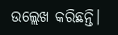ଉଲ୍ଲେଖ କରିଛନ୍ତି।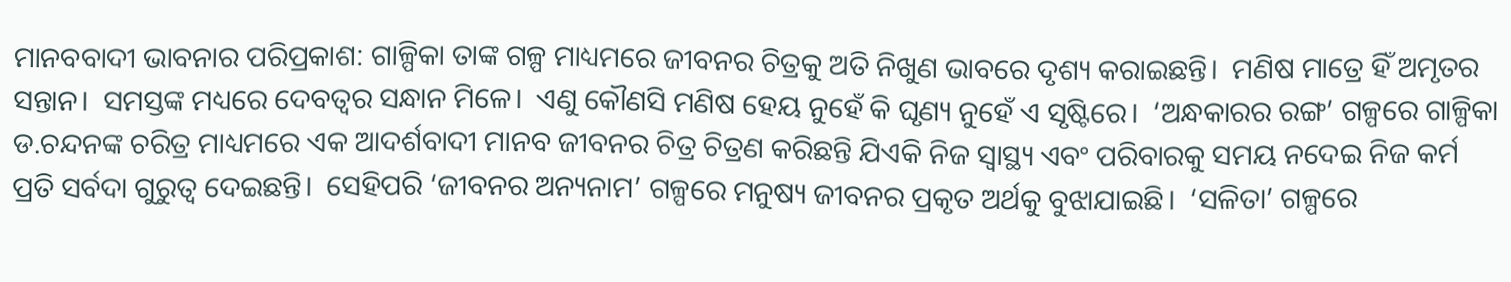ମାନବବାଦୀ ଭାବନାର ପରିପ୍ରକାଶ: ଗାଳ୍ପିକା ତାଙ୍କ ଗଳ୍ପ ମାଧ୍ୟମରେ ଜୀବନର ଚିତ୍ରକୁ ଅତି ନିଖୁଣ ଭାବରେ ଦୃଶ୍ୟ କରାଇଛନ୍ତି।  ମଣିଷ ମାତ୍ରେ ହିଁ ଅମୃତର ସନ୍ତାନ।  ସମସ୍ତଙ୍କ ମଧ୍ୟରେ ଦେବତ୍ଵର ସନ୍ଧାନ ମିଳେ।  ଏଣୁ କୌଣସି ମଣିଷ ହେୟ ନୁହେଁ କି ଘୃଣ୍ୟ ନୁହେଁ ଏ ସୃଷ୍ଟିରେ।  ‘ଅନ୍ଧକାରର ରଙ୍ଗ’ ଗଳ୍ପରେ ଗାଳ୍ପିକା ଡ.ଚନ୍ଦନଙ୍କ ଚରିତ୍ର ମାଧ୍ୟମରେ ଏକ ଆଦର୍ଶବାଦୀ ମାନବ ଜୀବନର ଚିତ୍ର ଚିତ୍ରଣ କରିଛନ୍ତି ଯିଏକି ନିଜ ସ୍ଵାସ୍ଥ୍ୟ ଏବଂ ପରିବାରକୁ ସମୟ ନଦେଇ ନିଜ କର୍ମ ପ୍ରତି ସର୍ବଦା ଗୁରୁତ୍ୱ ଦେଇଛନ୍ତି।  ସେହିପରି ‘ଜୀବନର ଅନ୍ୟନାମ’ ଗଳ୍ପରେ ମନୁଷ୍ୟ ଜୀବନର ପ୍ରକୃତ ଅର୍ଥକୁ ବୁଝାଯାଇଛି।  ‘ସଳିତା’ ଗଳ୍ପରେ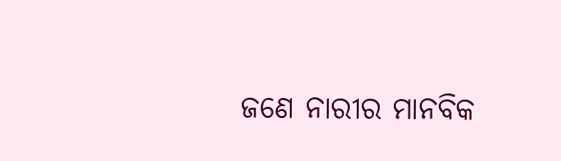ଜଣେ ନାରୀର ମାନବିକ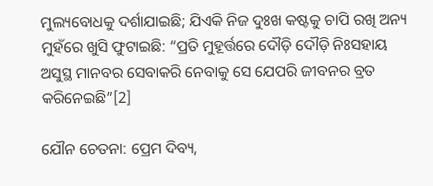ମୁଲ୍ୟବୋଧକୁ ଦର୍ଶାଯାଇଛି; ଯିଏକି ନିଜ ଦୁଃଖ କଷ୍ଟକୁ ଚାପି ରଖି ଅନ୍ୟ ମୁହଁରେ ଖୁସି ଫୁଟାଇଛି: “ପ୍ରତି ମୁହୂର୍ତ୍ତରେ ଦୌଡ଼ି ଦୌଡ଼ି ନିଃସହାୟ ଅସୁସ୍ଥ ମାନବର ସେବାକରି ନେବାକୁ ସେ ଯେପରି ଜୀବନର ବ୍ରତ କରିନେଇଛି”[2]

ଯୌନ ଚେତନା: ପ୍ରେମ ଦିବ୍ୟ,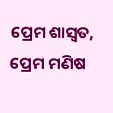ପ୍ରେମ ଶାସ୍ଵତ,  ପ୍ରେମ ମଣିଷ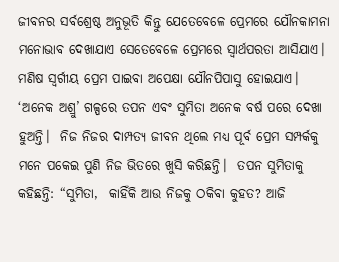ଜୀବନର ସର୍ବଶ୍ରେଷ୍ଠ ଅନୁଭୂତି କିନ୍ତୁ ଯେତେବେଳେ ପ୍ରେମରେ ଯୌନକାମନା ମନୋଭାବ ଦେଖାଯାଏ ସେତେବେଳେ ପ୍ରେମରେ ସ୍ଵାର୍ଥପରତା ଆସିଯାଏ।  ମଣିଷ ସ୍ୱର୍ଗୀୟ ପ୍ରେମ ପାଇବା ଅପେକ୍ଷା ଯୌନପିପାସୁ ହୋଇଯାଏ।  ‘ଅନେକ ଅଶ୍ରୁ’ ଗଳ୍ପରେ ତପନ ଏବଂ ସୁମିତା ଅନେକ ବର୍ଷ ପରେ ଦେଖା ହୁଅନ୍ତି।  ନିଜ ନିଜର ଦାମ୍ପତ୍ୟ ଜୀବନ ଥିଲେ ମଧ୍ୟ ପୂର୍ବ ପ୍ରେମ ସମ୍ପର୍କକୁ ମନେ ପକେଇ ପୁଣି ନିଜ ଭିତରେ ଖୁସି କରିଛନ୍ତି।  ତପନ ସୁମିତାକୁ କହିଛନ୍ତି: “ସୁମିତା,  କାହିଁକି ଆଉ ନିଜକୁ ଠକିବା କୁହତ? ଆଜି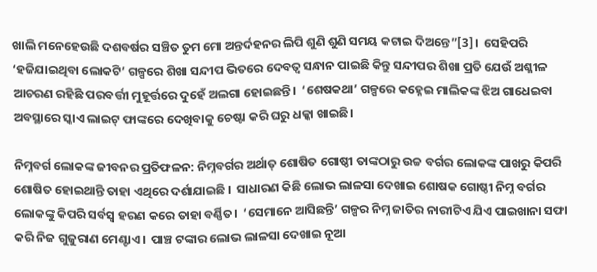ଖାଲି ମନେହେଉଛି ଦଶବର୍ଷର ସଞ୍ଚିତ ତୁମ ମୋ ଅନ୍ତର୍ଦହନର ଲିପି ଶୁଣି ଶୁଣି ସମୟ କଟାଇ ଦିଅନ୍ତେ”[3]।  ସେହିପରି ‘ହଜିଯାଇଥିବା ଲୋକଟି’ ଗଳ୍ପରେ ଶିଖା ସନ୍ଦୀପ ଭିତରେ ଦେବତ୍ଵ ସନ୍ଧାନ ପାଇଛି କିନ୍ତୁ ସନ୍ଦୀପର ଶିଖା ପ୍ରତି ଯେଉଁ ଅଶ୍ଳୀଳ ଆଚରଣ ରହିଛି ପରବର୍ତ୍ତୀ ମୁହୂର୍ତ୍ତରେ ଦୁହେଁ ଅଲଗା ହୋଇଛନ୍ତି।  ‘ଶେଷକଥା’ ଗଳ୍ପରେ କହ୍ନେଇ ମାଲିକଙ୍କ ଝିଅ ଗାଧେଇବା ଅବସ୍ଥାରେ ସ୍କାଏ ଲାଇଟ୍ ଫାଙ୍କରେ ଦେଖିବାକୁ ଚେଷ୍ଟା କରି ଘରୁ ଧକ୍କା ଖାଇଛି।

ନିମ୍ନବର୍ଗ ଲୋକଙ୍କ ଜୀବନର ପ୍ରତିଫଳନ: ନିମ୍ନବର୍ଗର ଅର୍ଥାତ୍ ଶୋଷିତ ଗୋଷ୍ଠୀ ତାଙ୍କଠାରୁ ଉଚ୍ଚ ବର୍ଗର ଲୋକଙ୍କ ପାଖରୁ‌‌ କିପରି ଶୋଷିତ ହୋଇଥାନ୍ତି ତାହା ଏଥିରେ ଦର୍ଶାଯାଇଛି ।  ସାଧାରଣ କିଛି ଲୋଭ ଲାଳସା ଦେଖାଇ ଶୋଷକ ଗୋଷ୍ଠୀ ନିମ୍ନ ବର୍ଗର ଲୋକଙ୍କୁ କିପରି ସର୍ବସ୍ଵ ହରଣ କରେ ତାହା ବର୍ଣ୍ଣିତ।  ‘ସେମାନେ‌ ଆସିଛନ୍ତି’ ଗଳ୍ପର ନିମ୍ନ ଜାତିର ନାରୀଟିଏ ଯିଏ ପାଇଖାନା ସଫା କରି ନିଜ ଗୁଜୁରାଣ ମେଣ୍ଟାଏ।  ପାଞ୍ଚ ଟଙ୍କାର ଲୋଭ ଲାଳସା ଦେଖାଇ ନୂଆ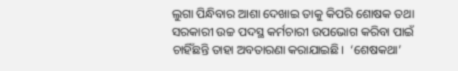ଲୁଗା ପିନ୍ଧିବାର ଆଶା ଦେଖାଇ ତାକୁ କିପରି ଶୋଷକ ତଥା ସରକାରୀ ଉଚ୍ଚ ପଦସ୍ଥ କର୍ମଚାରୀ ଉପଭୋଗ କରିବା ପାଇଁ ଚାହିଁଛନ୍ତି ତାହା ଅବତାରଣା କରାଯାଇଛି।  ‘ଶେଷକଥା’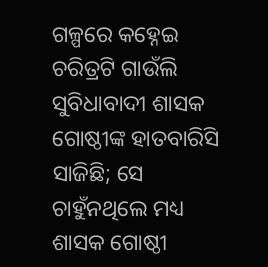ଗଳ୍ପରେ କହ୍ନେଇ ଚରିତ୍ରଟି ଗାଉଁଲି ସୁବିଧାବାଦୀ ଶାସକ ଗୋଷ୍ଠୀଙ୍କ ହାତବାରିସି ସାଜିଛି; ସେ ଚାହୁଁନଥିଲେ ମଧ୍ୟ ଶାସକ ଗୋଷ୍ଠୀ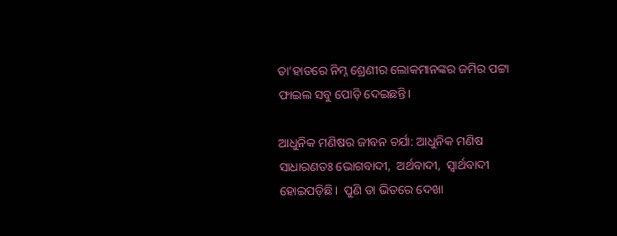ତା’ହାତରେ ନିମ୍ନ ଶ୍ରେଣୀର ଲୋକମାନଙ୍କର ଜମିର ପଟ୍ଟା ଫାଇଲ ସବୁ ପୋଡ଼ି ଦେଇଛନ୍ତି।

ଆଧୁନିକ ମଣିଷର ଜୀବନ ଚର୍ଯା: ଆଧୁନିକ ମଣିଷ ସାଧାରଣତଃ ଭୋଗବାଦୀ,  ଅର୍ଥବାଦୀ,  ସ୍ଵାର୍ଥବାଦୀ ହୋଇପଡ଼ିଛି।  ପୁଣି ତା ଭିତରେ ଦେଖା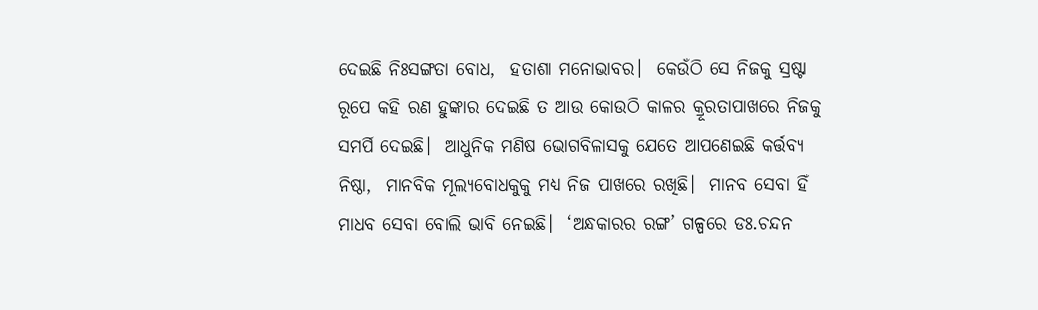ଦେଇଛି ନିଃସଙ୍ଗତା ବୋଧ,  ହତାଶା ମନୋଭାବର।  କେଉଁଠି ସେ ନିଜକୁ ସ୍ରଷ୍ଟା ରୂପେ କହି ରଣ ହୁଙ୍କାର ଦେଇଛି ତ ଆଉ କୋଉଠି କାଳର କ୍ରୂରତାପାଖରେ ନିଜକୁ ସମର୍ପି ଦେଇଛି।  ଆଧୁନିକ ମଣିଷ ଭୋଗବିଳାସକୁ ଯେତେ ଆପଣେଇଛି କର୍ତ୍ତବ୍ୟ ନିଷ୍ଠା,  ମାନବିକ ମୂଲ୍ୟବୋଧକୁକୁ ମଧ୍ୟ ନିଜ ପାଖରେ ରଖିଛି।  ମାନବ ସେବା ହିଁ ମାଧବ ସେବା ବୋଲି ଭାବି ନେଇଛି।  ‘ଅନ୍ଧକାରର ରଙ୍ଗ’ ଗଳ୍ପରେ ଡଃ.ଚନ୍ଦନ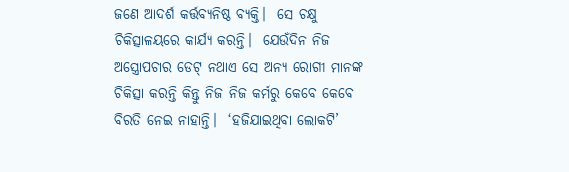ଜଣେ ଆଦର୍ଶ କର୍ତ୍ତବ୍ୟନିଷ୍ଠ ବ୍ୟକ୍ତି।  ସେ ଚକ୍ଷୁ ଚିକିତ୍ସାଳୟରେ କାର୍ଯ୍ୟ କରନ୍ତି।  ଯେଉଁଦିନ ନିଜ ଅସ୍ତ୍ରୋପଚାର ଡେଟ୍ ନଥାଏ ସେ ଅନ୍ୟ ରୋଗୀ ମାନଙ୍କ ଚିକିତ୍ସା କରନ୍ତି କିନ୍ତୁ ନିଜ ନିଜ କର୍ମରୁ କେବେ କେବେ ବିରତି ନେଇ ନାହାନ୍ତି।  ‘ହଜିଯାଇଥିବା ‌ଲୋକଟି’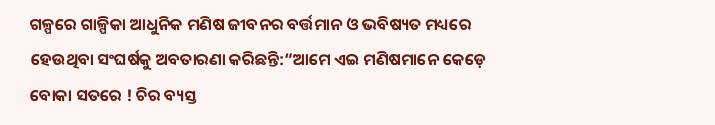ଗଳ୍ପରେ ଗାଳ୍ପିକା ଆଧୁନିକ ମଣିଷ ଜୀବନର ବର୍ତ୍ତମାନ ଓ ଭବିଷ୍ୟତ ମଧ୍ୟରେ ହେଉଥିବା ସଂଘର୍ଷକୁ ଅବତାରଣା କରିଛନ୍ତି:“ଆମେ ଏଇ ମଣିଷମାନେ କେଡ଼େ ବୋକା ସତରେ ! ଚିର ବ୍ୟସ୍ତ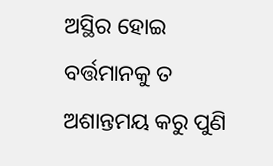ଅସ୍ଥିର ହୋଇ ବର୍ତ୍ତମାନକୁ ତ ଅଶାନ୍ତମୟ କରୁ ପୁଣି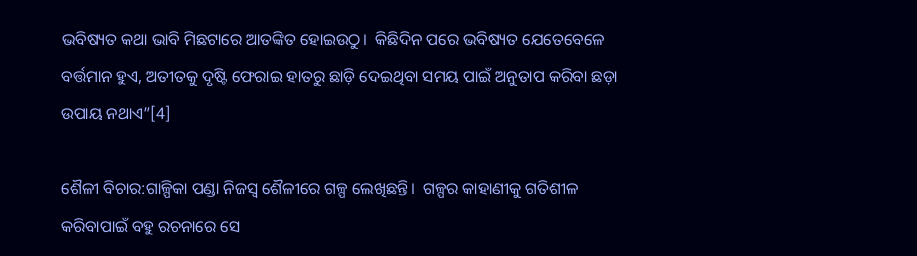ଭବିଷ୍ୟତ କଥା ଭାବି ମିଛଟାରେ ଆତଙ୍କିତ ହୋଇଉଠୁ।  କିଛିଦିନ ପରେ ଭବିଷ୍ୟତ ଯେତେବେଳେ ବର୍ତ୍ତମାନ ହୁଏ, ଅତୀତକୁ ଦୃଷ୍ଟି ଫେରାଇ ହାତରୁ ଛାଡ଼ି ଦେଇଥିବା ସମୟ ପାଇଁ ଅନୁତାପ କରିବା ଛଡ଼ା ଉପାୟ ନଥାଏ”[4]

ଶୈଳୀ ବିଚାର:ଗାଳ୍ପିକା ପଣ୍ଡା ନିଜସ୍ଵ ଶୈଳୀରେ ଗଳ୍ପ ଲେଖିଛନ୍ତି।  ଗଳ୍ପର କାହାଣୀକୁ ଗତିଶୀଳ କରିବାପାଇଁ ବହୁ ରଚନାରେ ସେ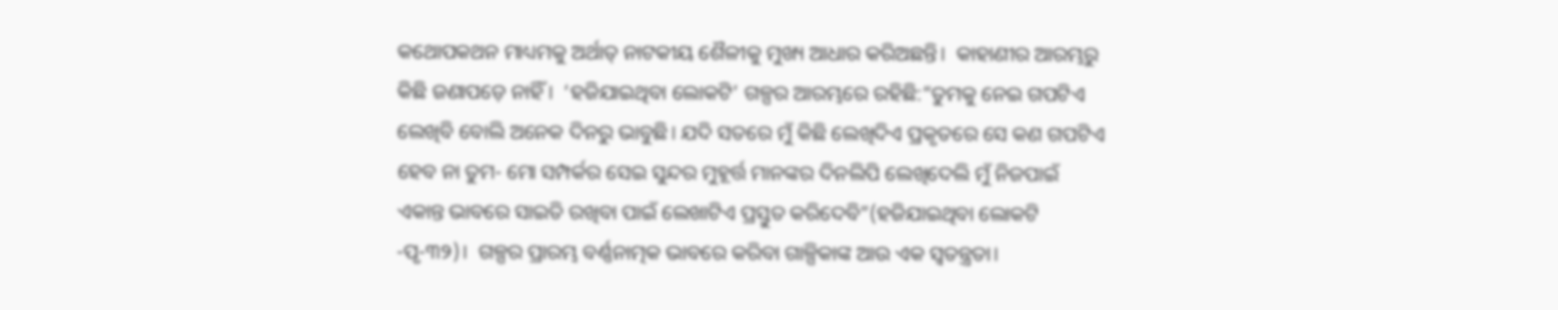କଥୋପକଥନ ମାଧ୍ୟମକୁ ଅର୍ଥାତ୍ ନାଟକୀୟ ଶୈଳୀକୁ ମୁଖ୍ୟ ଆଧାର କରିଅଛନ୍ତି।  କାହାଣୀର ଆରମ୍ଭରୁ କିଛି ଜଣାପଡ଼େ ନାହିଁ ।  ‘ହଜିଯାଇଥିବା ଲୋକଟି’ ଗଳ୍ପର ଆରମ୍ଭରେ ରହିଛି:“ତୁମକୁ ନେଇ ଗପଟିଏ ଲେଖିବି ବୋଲି ଅନେକ ଦିନରୁ ଭାବୁଛି। ଯଦି ସତରେ ମୁଁ କିଛି ଲେଖିଦିଏ ପ୍ରକୃତରେ ସେ କଣ ଗପଟିଏ ହେବ ନା ତୁମ- ମୋ ସମ୍ପର୍କର ସେଇ ସୁନ୍ଦର ମୁହୂର୍ତ୍ତ ମାନଙ୍କର ଦିନଲିପି ଲେଖିଦେଲି ମୁଁ ନିଜପାଇଁ ଏକାନ୍ତ ଭାବରେ ସାଇତି ରଖିବା ପାଇଁ ଲେଖାଟିଏ ପ୍ରସ୍ତୁତ କରିଦେବି”(ହଜିଯାଇଥିବା ଲୋକଟି -ପୃ-୩୨)।  ଗଳ୍ପର ପ୍ରାରମ୍ଭ ବର୍ଣ୍ଣନାତ୍ମକ ଭାବରେ କରିବା ଗାଳ୍ପିକାଙ୍କ ଆଉ ଏକ ସ୍ଵତନ୍ତ୍ରତା।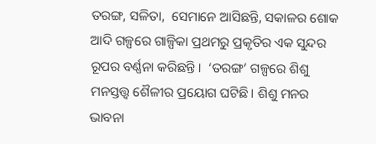ତରଙ୍ଗ, ସଳିତା,  ସେମାନେ ଆସିଛନ୍ତି, ସକାଳର ଶୋକ ଆଦି ଗଳ୍ପରେ ଗାଳ୍ପିକା ପ୍ରଥମରୁ ପ୍ରକୃତିର ଏକ ସୁନ୍ଦର ରୂପର ବର୍ଣ୍ଣନା କରିଛନ୍ତି।  ‘ତରଙ୍ଗ’ ଗଳ୍ପରେ ଶିଶୁ ମନସ୍ତତ୍ତ୍ୱ ଶୈଳୀର ପ୍ରୟୋଗ ଘଟିଛି। ଶିଶୁ ମନର ଭାବନା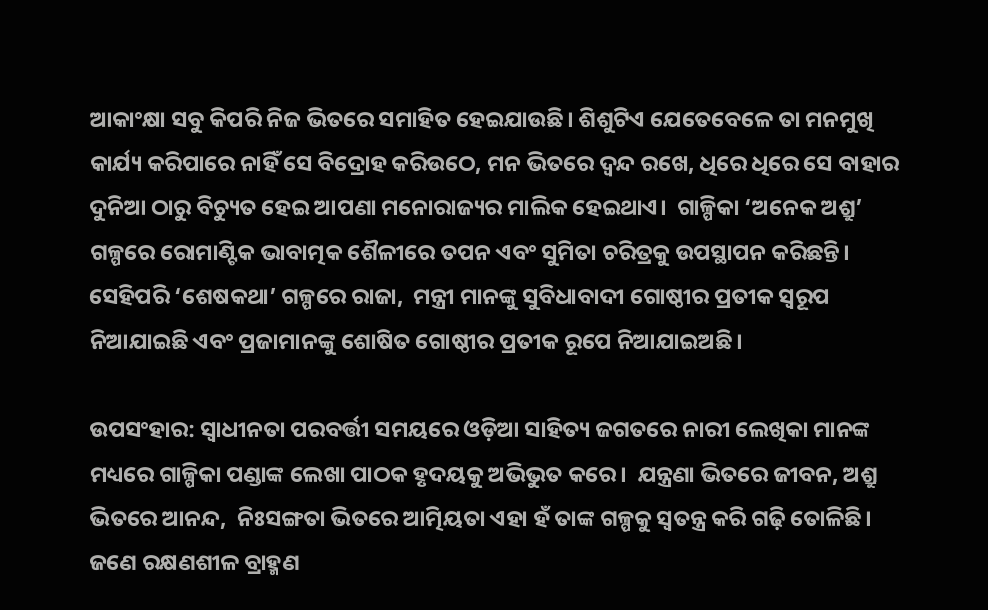ଆକାଂକ୍ଷା ସବୁ କିପରି ନିଜ ଭିତରେ ସମାହିତ ହେଇଯାଉଛି। ଶିଶୁଟିଏ ଯେତେବେଳେ ତା ମନମୁଖି କାର୍ଯ୍ୟ କରିପାରେ ନାହିଁ ସେ ବିଦ୍ରୋହ କରିଉଠେ, ମନ ଭିତରେ ଦ୍ଵନ୍ଦ ରଖେ, ଧିରେ ଧିରେ ସେ ବାହାର ଦୁନିଆ ଠାରୁ ବିଚ୍ୟୁତ ହେଇ ଆପଣା ମନୋରାଜ୍ୟର ମାଲିକ ହେଇଥାଏ।  ଗାଳ୍ପିକା ‘ଅନେକ ଅଶ୍ରୁ’ ଗଳ୍ପରେ ରୋମାଣ୍ଟିକ ଭାବାତ୍ମକ ଶୈଳୀରେ ତପନ ଏବଂ ସୁମିତା ଚରିତ୍ରକୁ ଉପସ୍ଥାପନ କରିଛନ୍ତି।  ସେହିପରି ‘ଶେଷକଥା’ ଗଳ୍ପରେ ରାଜା,  ମନ୍ତ୍ରୀ ମାନଙ୍କୁ ସୁବିଧାବାଦୀ ଗୋଷ୍ଠୀର ପ୍ରତୀକ ସ୍ଵରୂପ ନିଆଯାଇଛି ଏବଂ ପ୍ରଜାମାନଙ୍କୁ ଶୋଷିତ ଗୋଷ୍ଠୀର ପ୍ରତୀକ ରୂପେ ନିଆଯାଇଅଛି।

ଉପସଂହାର: ସ୍ୱାଧୀନତା ପରବର୍ତ୍ତୀ ସମୟରେ ଓଡ଼ିଆ ସାହିତ୍ୟ ଜଗତରେ ନାରୀ ଲେଖିକା ମାନଙ୍କ‌ ମଧ୍ୟରେ ଗାଳ୍ପିକା ପଣ୍ଡାଙ୍କ ଲେଖା ପାଠକ ହୃଦୟକୁ ଅଭିଭୁତ କରେ।  ଯନ୍ତ୍ରଣା ଭିତରେ ଜୀବନ, ଅଶ୍ରୁ ଭିତରେ ଆନନ୍ଦ,  ନିଃସଙ୍ଗତା ଭିତରେ ଆତ୍ମିୟତା ଏହା ହଁ ତାଙ୍କ ଗଳ୍ପକୁ ସ୍ଵତନ୍ତ୍ର କରି ଗଢ଼ି ତୋଳିଛି। ଜଣେ ରକ୍ଷଣଶୀଳ ବ୍ରାହ୍ମଣ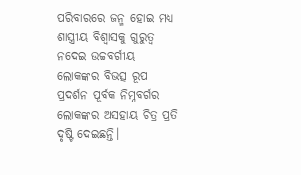ପରିବାରରେ ଜନ୍ମ ହୋଇ ମଧ୍ୟ ଶାସ୍ତ୍ରୀୟ ବିଶ୍ୱାସକୁ ଗୁରୁତ୍ଵ ନଦେଇ ଉଚ୍ଚବର୍ଗୀୟ ଲୋକଙ୍କର‌ ବିଭତ୍ସ ରୂପ ପ୍ରଦର୍ଶନ ପୂର୍ବକ ନିମ୍ନବର୍ଗର ଲୋକଙ୍କର ଅସହାୟ ଚିତ୍ର ପ୍ରତି ଦୃଷ୍ଟି ଦେଇଛନ୍ତି।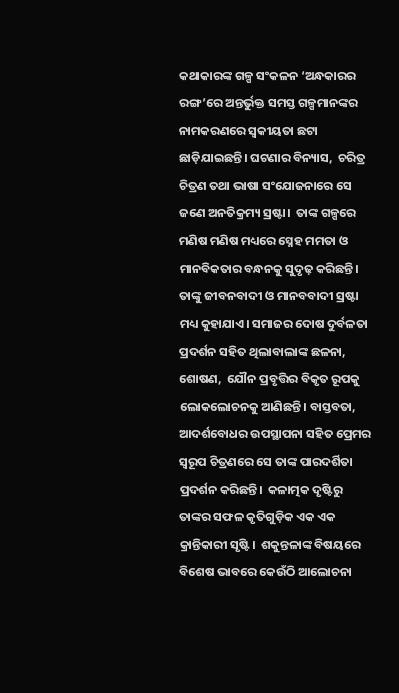କଥାକାରଙ୍କ ଗଳ୍ପ ସଂକଳନ ‘ଅନ୍ଧକାରର ରଙ୍ଗ’ରେ ଅନ୍ତର୍ଭୁକ୍ତ ସମସ୍ତ ଗଳ୍ପମାନଙ୍କର ନାମକରଣରେ ସ୍ଵକୀୟତା ଛଟା ଛାଡ଼ିଯାଇଛନ୍ତି। ଘଟଣାର ବିନ୍ୟାସ,  ଚରିତ୍ର ଚିତ୍ରଣ ତଥା ଭାଷା ସଂଯୋଜନାରେ ସେ ଜଣେ ଅନତିକ୍ରମ୍ୟ ସ୍ରଷ୍ଟା।  ତାଙ୍କ ଗଳ୍ପରେ ମଣିଷ ମଣିଷ ମଧ୍ୟରେ ସ୍ନେହ ମମତା ଓ ମାନବିକତାର ବନ୍ଧନକୁ ସୁଦୃଢ଼ କରିଛନ୍ତି। ତାଙ୍କୁ ଜୀବନବାଦୀ ଓ ମାନବବାଦୀ ସ୍ରଷ୍ଟା ମଧ୍ୟ କୁହାଯାଏ। ସମାଜର ଦୋଷ ଦୁର୍ବଳତା ପ୍ରଦର୍ଶନ ସହିତ ଥିଲାବାଲାଙ୍କ ଛଳନା, ଶୋଷଣ,  ଯୌନ ପ୍ରବୃତ୍ତିର ବିକୃତ ରୂପକୁ ଲୋକଲୋଚନକୁ ଆଣିଛନ୍ତି। ବାସ୍ତବତା, ଆଦର୍ଶବୋଧର ଉପସ୍ଥାପନା ସହିତ ପ୍ରେମର ସ୍ଵରୂପ ଚିତ୍ରଣରେ ସେ ତାଙ୍କ ପାରଦର୍ଶିତା ପ୍ରଦର୍ଶନ କରିଛନ୍ତି।  କଳାତ୍ମକ ଦୃଷ୍ଟିରୁ ତାଙ୍କର ସଫଳ କୃତିଗୁଡ଼ିକ ଏକ ଏକ କ୍ରାନ୍ତିକାରୀ ସୃଷ୍ଟି।  ଶକୁନ୍ତଳାଙ୍କ ବିଷୟରେ ବିଶେଷ ଭାବରେ କେଉଁଠି ଆଲୋଚନା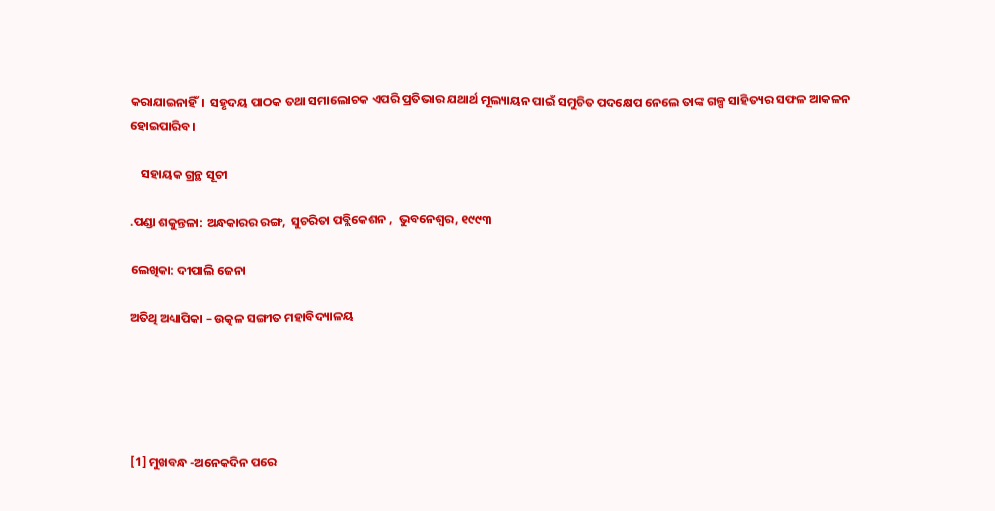କରାଯାଇନାହିଁ।  ସହୃଦୟ ପାଠକ ତଥା ସମାଲୋଚକ ଏପରି ପ୍ରତିଭାର ଯଥାର୍ଥ ମୂଲ୍ୟାୟନ ପାଇଁ ସମୁଚିତ ପଦକ୍ଷେପ ନେଲେ ତାଙ୍କ ଗଳ୍ପ ସାହିତ୍ୟର ସଫଳ ଆକଳନ ହୋଇପାରିବ।

    ସହାୟକ ଗ୍ରନ୍ଥ ସୂଚୀ

.ପଣ୍ଡା ଶକୁନ୍ତଳା: ଅନ୍ଧକାରର ରଙ୍ଗ,  ସୁଚରିତା ପବ୍ଲିକେଶନ ,  ଭୁବନେଶ୍ୱର, ୧୯୯୩

ଲେଖିକା: ଦୀପାଲି ଜେନା

ଅତିଥି ଅଧ୍ୟାପିକା – ଉତ୍କଳ ସଙ୍ଗୀତ ମହାବିଦ୍ୟାଳୟ





[1] ମୁଖବନ୍ଧ -ଅନେକଦିନ ପରେ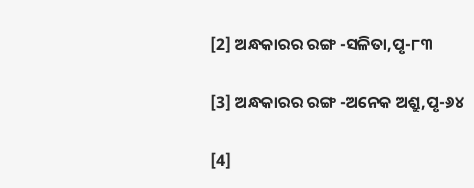[2] ଅନ୍ଧକାରର ରଙ୍ଗ -ସଳିତା,ପୃ-୮୩

[3] ଅନ୍ଧକାରର ରଙ୍ଗ -ଅନେକ ଅଶ୍ରୁ,ପୃ-୬୪

[4]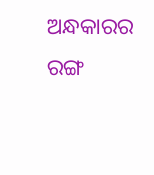ଅନ୍ଧକାରର ରଙ୍ଗ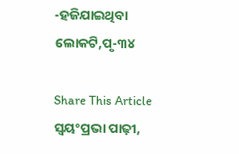-ହଜିଯାଇଥିବା ଲୋକଟି,ପୃ-୩୪

Share This Article
ସ୍ଵୟଂପ୍ରଭା ପାଢ଼ୀ,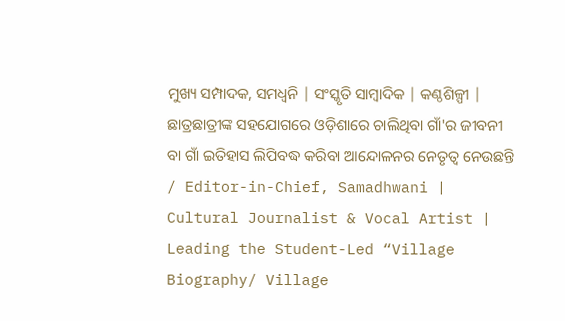ମୁଖ୍ୟ ସମ୍ପାଦକ, ସମଧ୍ୱନି | ସଂସ୍କୃତି ସାମ୍ବାଦିକ | କଣ୍ଠଶିଳ୍ପୀ | ଛାତ୍ରଛାତ୍ରୀଙ୍କ ସହଯୋଗରେ ଓଡ଼ିଶାରେ ଚାଲିଥିବା ଗାଁ'ର ଜୀବନୀ ବା ଗାଁ ଇତିହାସ ଲିପିବଦ୍ଧ କରିବା ଆନ୍ଦୋଳନର ନେତୃତ୍ଵ ନେଉଛନ୍ତି / Editor-in-Chief, Samadhwani | Cultural Journalist & Vocal Artist | Leading the Student-Led “Village Biography/ Village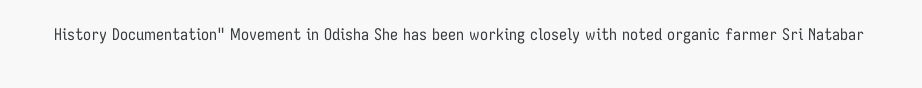History Documentation" Movement in Odisha She has been working closely with noted organic farmer Sri Natabar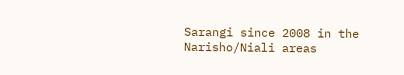Sarangi since 2008 in the Narisho/Niali areas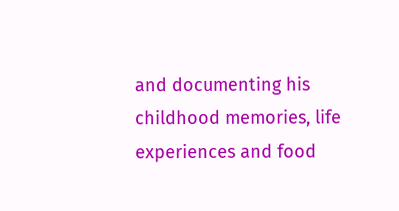and documenting his childhood memories, life experiences and food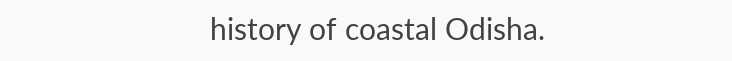history of coastal Odisha.